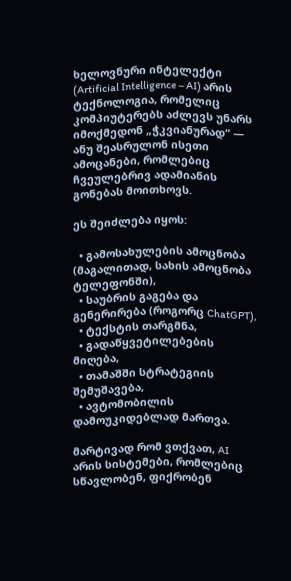ხელოვნური ინტელექტი (Artificial Intelligence – AI) არის ტექნოლოგია, რომელიც კომპიუტერებს აძლევს უნარს იმოქმედონ „ჭკვიანურად“ — ანუ შეასრულონ ისეთი ამოცანები, რომლებიც ჩვეულებრივ ადამიანის გონებას მოითხოვს.

ეს შეიძლება იყოს:

  • გამოსახულების ამოცნობა (მაგალითად, სახის ამოცნობა ტელეფონში),
  • საუბრის გაგება და გენერირება (როგორც ChatGPT),
  • ტექსტის თარგმნა,
  • გადაწყვეტილებების მიღება,
  • თამაშში სტრატეგიის შემუშავება,
  • ავტომობილის დამოუკიდებლად მართვა.

მარტივად რომ ვთქვათ, AI არის სისტემები, რომლებიც სწავლობენ, ფიქრობენ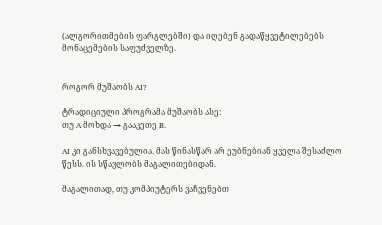(ალგორითმების ფარგლებში) და იღებენ გადაწყვეტილებებს მონაცემების საფუძველზე.


როგორ მუშაობს AI?

ტრადიციული პროგრამა მუშაობს ასე:
თუ A მოხდა → გააკეთე B.

AI კი განსხვავებულია. მას წინასწარ არ ეუბნებიან ყველა შესაძლო წესს. ის სწავლობს მაგალითებიდან.

მაგალითად, თუ კომპიუტერს ვაჩვენებთ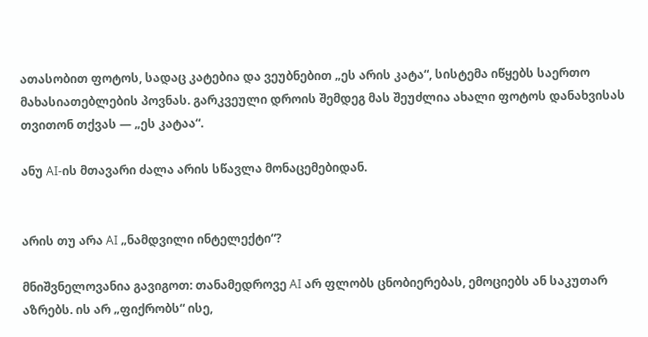ათასობით ფოტოს, სადაც კატებია და ვეუბნებით „ეს არის კატა“, სისტემა იწყებს საერთო მახასიათებლების პოვნას. გარკვეული დროის შემდეგ მას შეუძლია ახალი ფოტოს დანახვისას თვითონ თქვას — „ეს კატაა“.

ანუ AI-ის მთავარი ძალა არის სწავლა მონაცემებიდან.


არის თუ არა AI „ნამდვილი ინტელექტი“?

მნიშვნელოვანია გავიგოთ: თანამედროვე AI არ ფლობს ცნობიერებას, ემოციებს ან საკუთარ აზრებს. ის არ „ფიქრობს“ ისე,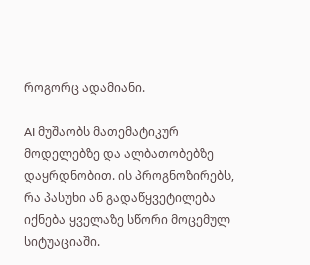როგორც ადამიანი.

AI მუშაობს მათემატიკურ მოდელებზე და ალბათობებზე დაყრდნობით. ის პროგნოზირებს, რა პასუხი ან გადაწყვეტილება იქნება ყველაზე სწორი მოცემულ სიტუაციაში.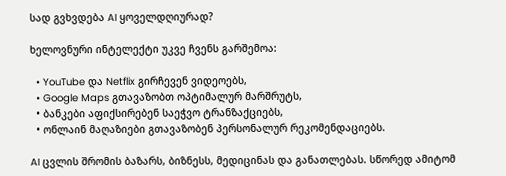სად გვხვდება AI ყოველდღიურად?

ხელოვნური ინტელექტი უკვე ჩვენს გარშემოა:

  • YouTube და Netflix გირჩევენ ვიდეოებს,
  • Google Maps გთავაზობთ ოპტიმალურ მარშრუტს,
  • ბანკები აფიქსირებენ საეჭვო ტრანზაქციებს,
  • ონლაინ მაღაზიები გთავაზობენ პერსონალურ რეკომენდაციებს.

AI ცვლის შრომის ბაზარს, ბიზნესს, მედიცინას და განათლებას. სწორედ ამიტომ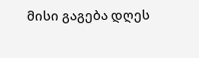მისი გაგება დღეს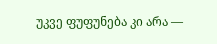უკვე ფუფუნება კი არა —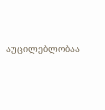აუცილებლობაა